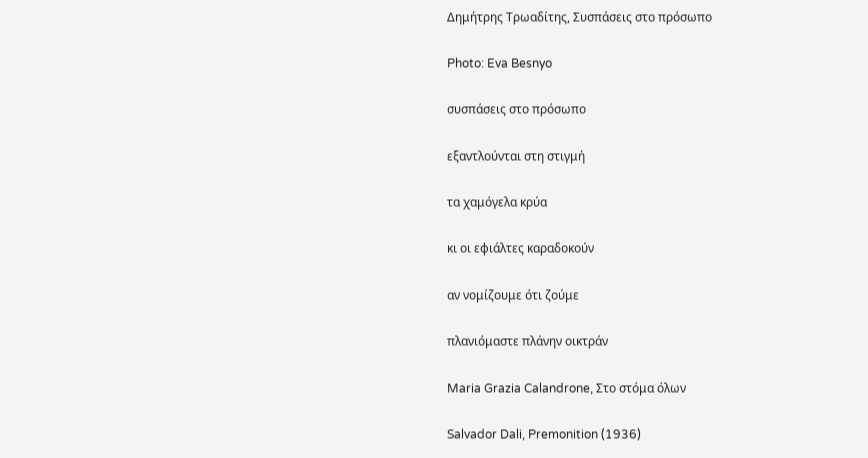Δημήτρης Τρωαδίτης, Συσπάσεις στο πρόσωπο

Photo: Eva Besnyo

συσπάσεις στο πρόσωπο

εξαντλούνται στη στιγμή

τα χαμόγελα κρύα

κι οι εφιάλτες καραδοκούν

αν νομίζουμε ότι ζούμε

πλανιόμαστε πλάνην οικτράν

Maria Grazia Calandrone, Στο στόμα όλων

Salvador Dali, Premonition (1936)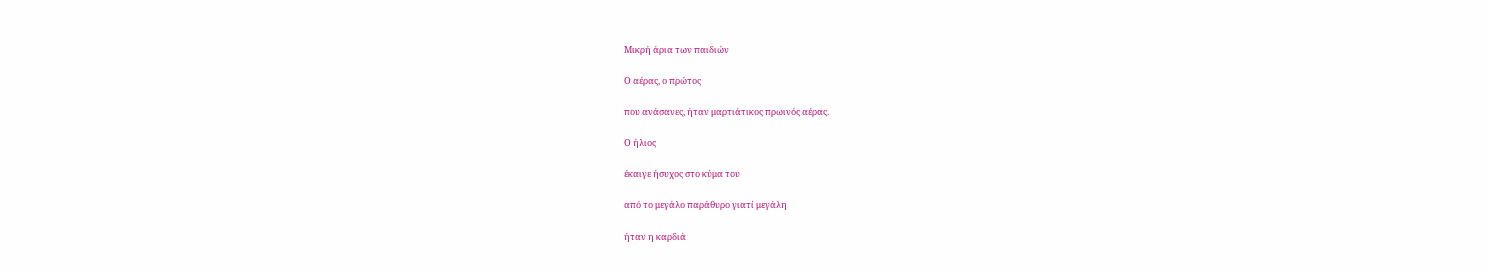Μικρή άρια των παιδιών

Ο αέρας, ο πρώτος

που ανάσανες, ήταν μαρτιάτικος πρωινός αέρας.

Ο ήλιος

έκαιγε ήσυχος στο κύμα του

από το μεγάλο παράθυρο γιατί μεγάλη

ήταν η καρδιά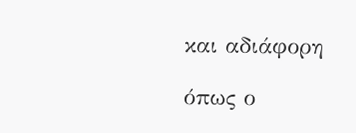και αδιάφορη

όπως ο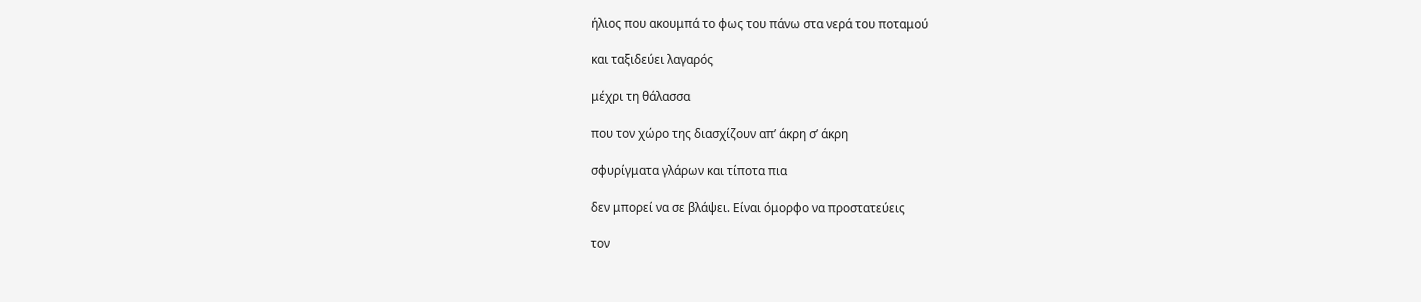ήλιος που ακουμπά το φως του πάνω στα νερά του ποταμού

και ταξιδεύει λαγαρός

μέχρι τη θάλασσα

που τον χώρο της διασχίζουν απ’ άκρη σ’ άκρη

σφυρίγματα γλάρων και τίποτα πια

δεν μπορεί να σε βλάψει. Είναι όμορφο να προστατεύεις

τον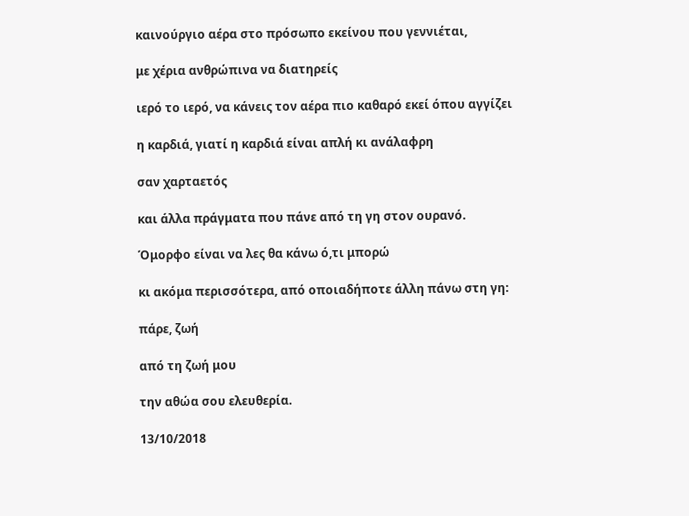καινούργιο αέρα στο πρόσωπο εκείνου που γεννιέται,

με χέρια ανθρώπινα να διατηρείς

ιερό το ιερό, να κάνεις τον αέρα πιο καθαρό εκεί όπου αγγίζει

η καρδιά, γιατί η καρδιά είναι απλή κι ανάλαφρη

σαν χαρταετός

και άλλα πράγματα που πάνε από τη γη στον ουρανό.

Όμορφο είναι να λες θα κάνω ό,τι μπορώ

κι ακόμα περισσότερα, από οποιαδήποτε άλλη πάνω στη γη:

πάρε, ζωή

από τη ζωή μου

την αθώα σου ελευθερία.

13/10/2018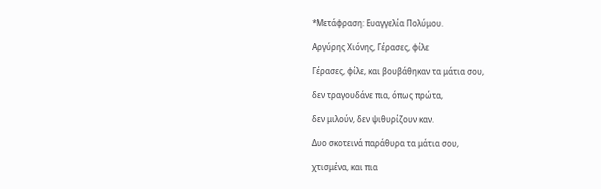*Μετάφραση: Ευαγγελία Πολύμου.

Αργύρης Χιόνης, Γέρασες, φίλε

Γέρασες, φίλε, και βουβάθηκαν τα μάτια σου,

δεν τραγουδάνε πια, όπως πρώτα,

δεν μιλούν, δεν ψιθυρίζουν καν.

Δυο σκοτεινά παράθυρα τα μάτια σου,

χτισμένα, και πια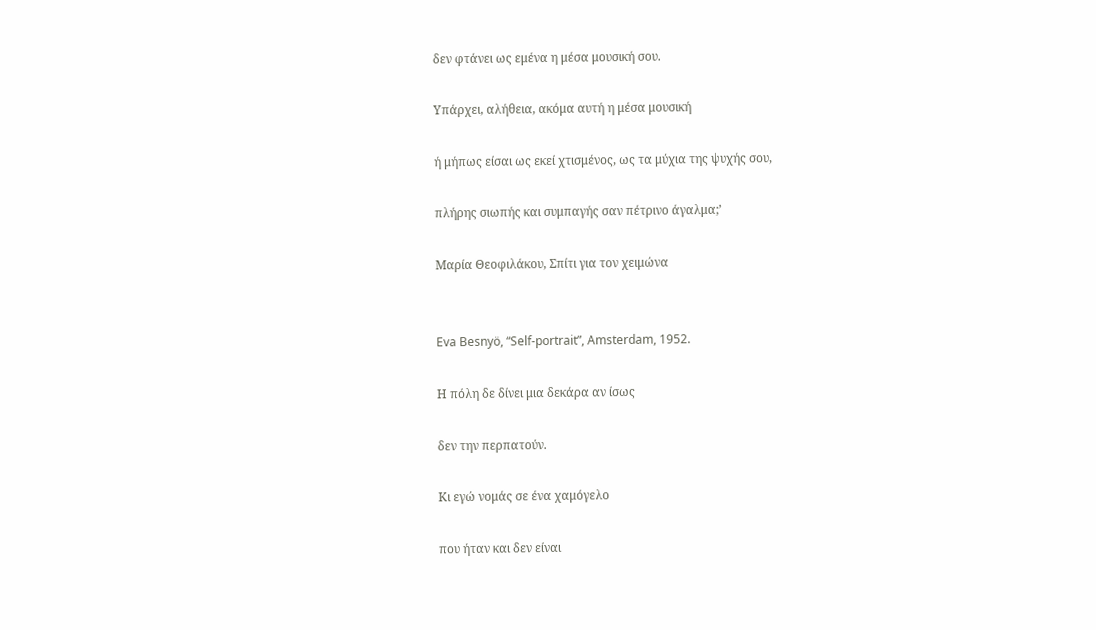δεν φτάνει ως εμένα η μέσα μουσική σου.

Υπάρχει, αλήθεια, ακόμα αυτή η μέσα μουσική

ή μήπως είσαι ως εκεί χτισμένος, ως τα μύχια της ψυχής σου,

πλήρης σιωπής και συμπαγής σαν πέτρινο άγαλμα;’

Μαρία Θεοφιλάκου, Σπίτι για τον χειμώνα


Eva Besnyö, “Self-portrait”, Amsterdam, 1952.

Η πόλη δε δίνει μια δεκάρα αν ίσως

δεν την περπατούν.

Κι εγώ νομάς σε ένα χαμόγελο

που ήταν και δεν είναι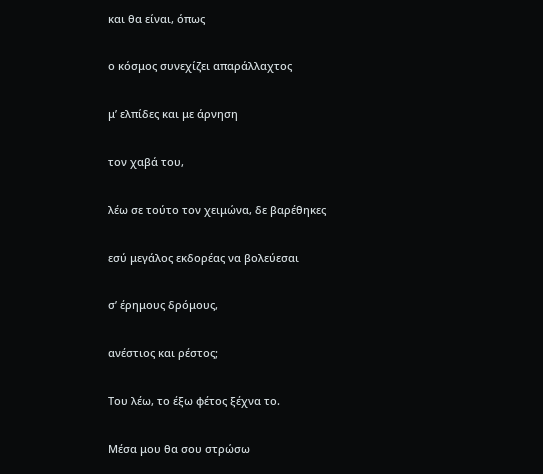και θα είναι, όπως

ο κόσμος συνεχίζει απαράλλαχτος

μ’ ελπίδες και με άρνηση

τον χαβά του,

λέω σε τούτο τον χειμώνα, δε βαρέθηκες

εσύ μεγάλος εκδορέας να βολεύεσαι

σ’ έρημους δρόμους,

ανέστιος και ρέστος;

Του λέω, το έξω φέτος ξέχνα το.

Μέσα μου θα σου στρώσω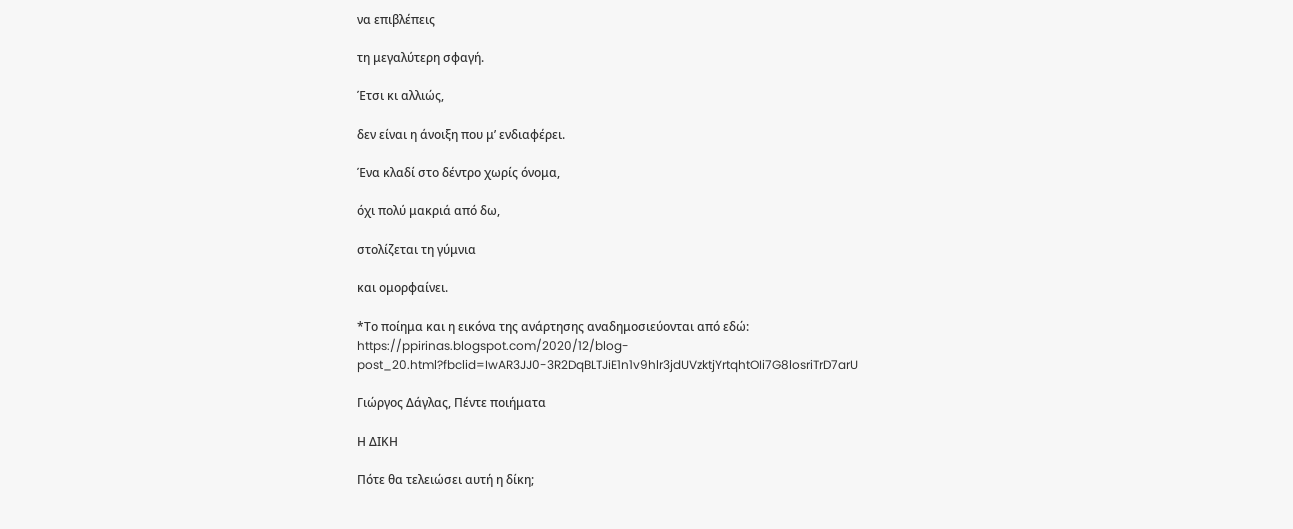να επιβλέπεις

τη μεγαλύτερη σφαγή.

Έτσι κι αλλιώς,

δεν είναι η άνοιξη που μ’ ενδιαφέρει.

Ένα κλαδί στο δέντρο χωρίς όνομα,

όχι πολύ μακριά από δω,

στολίζεται τη γύμνια

και ομορφαίνει.

*Το ποίημα και η εικόνα της ανάρτησης αναδημοσιεύονται από εδώ: https://ppirinas.blogspot.com/2020/12/blog-post_20.html?fbclid=IwAR3JJ0-3R2DqBLTJiE1n1v9hlr3jdUVzktjYrtqhtOIi7G8losriTrD7arU

Γιώργος Δάγλας, Πέντε ποιήματα

Η ΔΙΚΗ

Πότε θα τελειώσει αυτή η δίκη;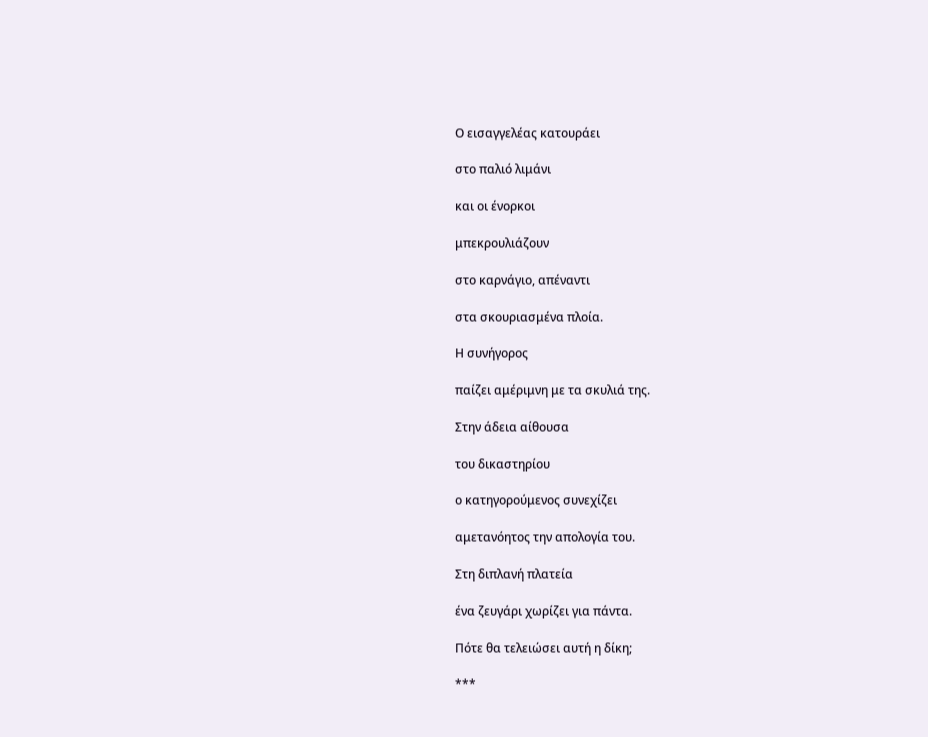Ο εισαγγελέας κατουράει

στο παλιό λιμάνι

και οι ένορκοι

μπεκρουλιάζουν

στο καρνάγιο, απέναντι

στα σκουριασμένα πλοία.

Η συνήγορος

παίζει αμέριμνη με τα σκυλιά της.

Στην άδεια αίθουσα

του δικαστηρίου

ο κατηγορούμενος συνεχίζει

αμετανόητος την απολογία του.

Στη διπλανή πλατεία

ένα ζευγάρι χωρίζει για πάντα.

Πότε θα τελειώσει αυτή η δίκη;

***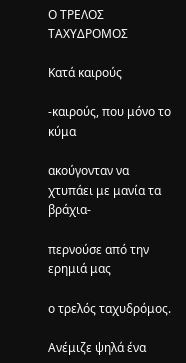Ο ΤΡΕΛΟΣ ΤΑΧΥΔΡΟΜΟΣ

Κατά καιρούς

-καιρούς, που μόνο το κύμα

ακούγονταν να χτυπάει με μανία τα βράχια-

περνούσε από την ερημιά μας

ο τρελός ταχυδρόμος.

Ανέμιζε ψηλά ένα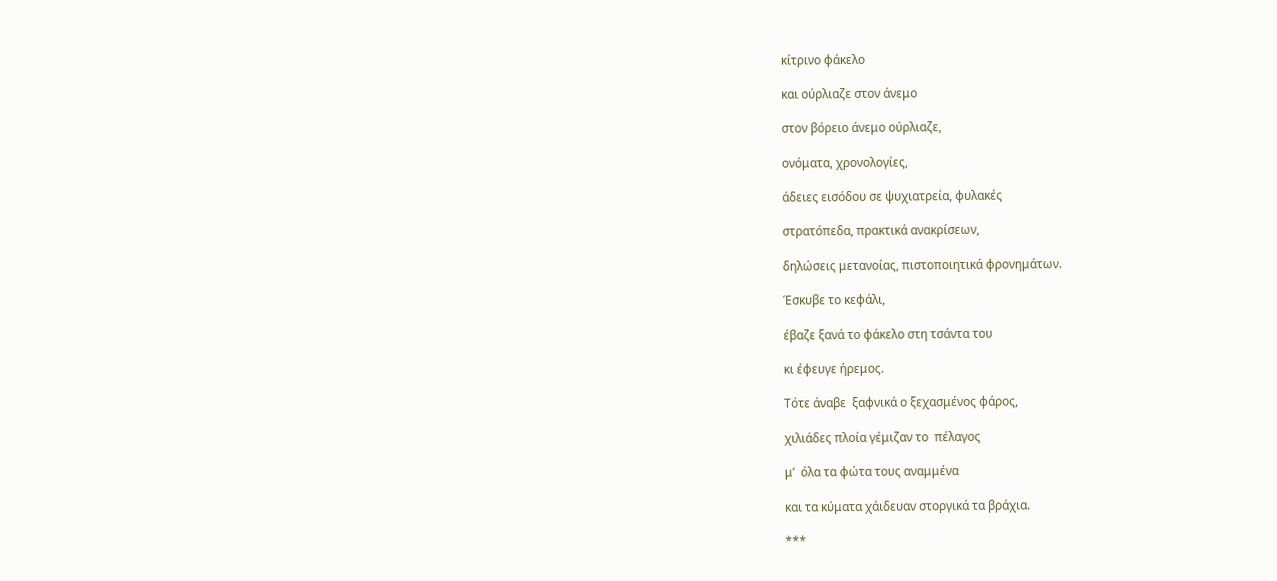κίτρινο φάκελο

και ούρλιαζε στον άνεμο

στον βόρειο άνεμο ούρλιαζε,

ονόματα, χρονολογίες,

άδειες εισόδου σε ψυχιατρεία, φυλακές

στρατόπεδα, πρακτικά ανακρίσεων,

δηλώσεις μετανοίας, πιστοποιητικά φρονημάτων.

Έσκυβε το κεφάλι,

έβαζε ξανά το φάκελο στη τσάντα του

κι έφευγε ήρεμος.

Τότε άναβε  ξαφνικά ο ξεχασμένος φάρος,

χιλιάδες πλοία γέμιζαν το  πέλαγος

μ’  όλα τα φώτα τους αναμμένα

και τα κύματα χάιδευαν στοργικά τα βράχια.

***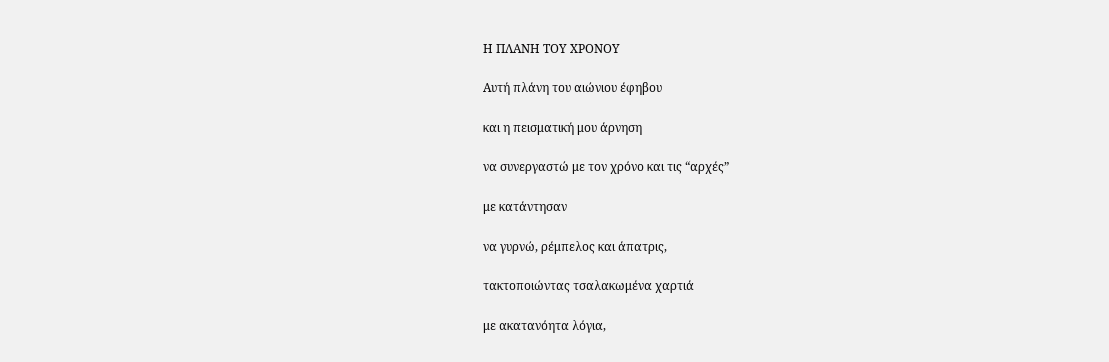Η ΠΛΑΝΗ ΤΟΥ ΧΡΟΝΟΥ

Αυτή πλάνη του αιώνιου έφηβου

και η πεισματική μου άρνηση

να συνεργαστώ με τον χρόνο και τις “αρχές”

με κατάντησαν

να γυρνώ, ρέμπελος και άπατρις,

τακτοποιώντας τσαλακωμένα χαρτιά

με ακατανόητα λόγια,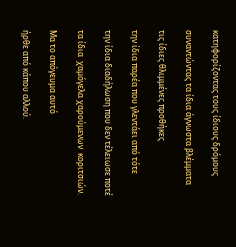κατηφορίζοντας τους ίδιους δρόμους

συναντώντας τα ίδια άγνωστα βλέμματα

τις ίδιες θλιμμένες προθήκες

την ίδια παρέα που γλεντάει από τότε

την ίδια διαδήλωση που δεν τέλειωσε ποτέ

τα ίδια  χαμόγελα χαρούμενων  κοριτσιών.

Μα το απόγευμα αυτό

ήρθε από κάπου αλλού.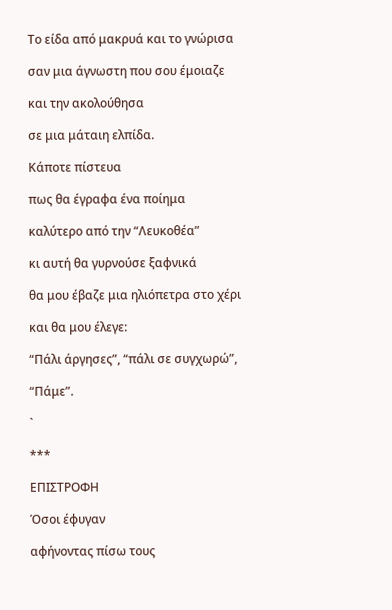Το είδα από μακρυά και το γνώρισα

σαν μια άγνωστη που σου έμοιαζε

και την ακολούθησα

σε μια μάταιη ελπίδα.

Κάποτε πίστευα

πως θα έγραφα ένα ποίημα

καλύτερο από την “Λευκοθέα”

κι αυτή θα γυρνούσε ξαφνικά

θα μου έβαζε μια ηλιόπετρα στο χέρι

και θα μου έλεγε:

“Πάλι άργησες”, “πάλι σε συγχωρώ”,

“Πάμε”.

`

***

ΕΠΙΣΤΡΟΦΗ

Όσοι έφυγαν

αφήνοντας πίσω τους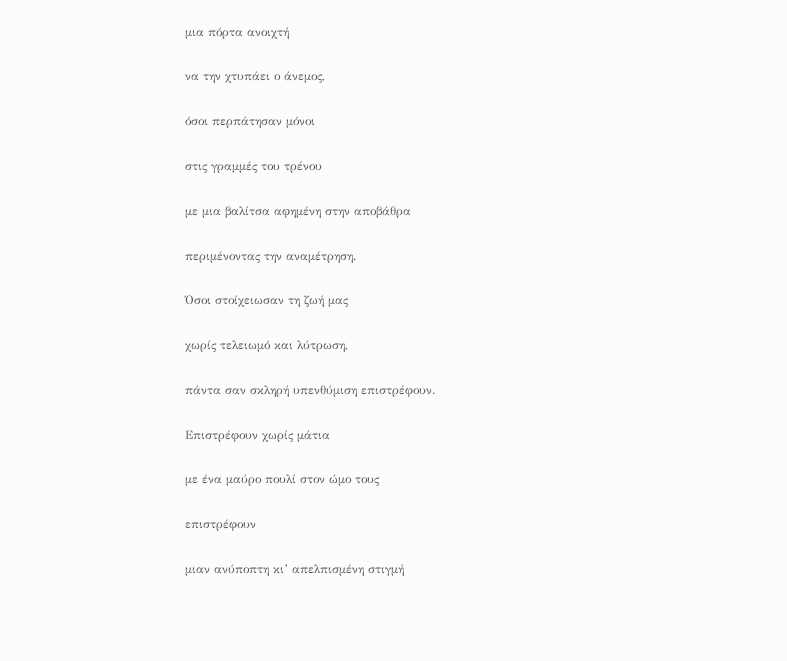μια πόρτα ανοιχτή

να την χτυπάει ο άνεμος,

όσοι περπάτησαν μόνοι

στις γραμμές του τρένου

με μια βαλίτσα αφημένη στην αποβάθρα

περιμένοντας την αναμέτρηση.

Όσοι στοίχειωσαν τη ζωή μας

χωρίς τελειωμό και λύτρωση,

πάντα σαν σκληρή υπενθύμιση επιστρέφουν.

Επιστρέφουν χωρίς μάτια

με ένα μαύρο πουλί στον ώμο τους

επιστρέφουν

μιαν ανύποπτη κι’ απελπισμένη στιγμή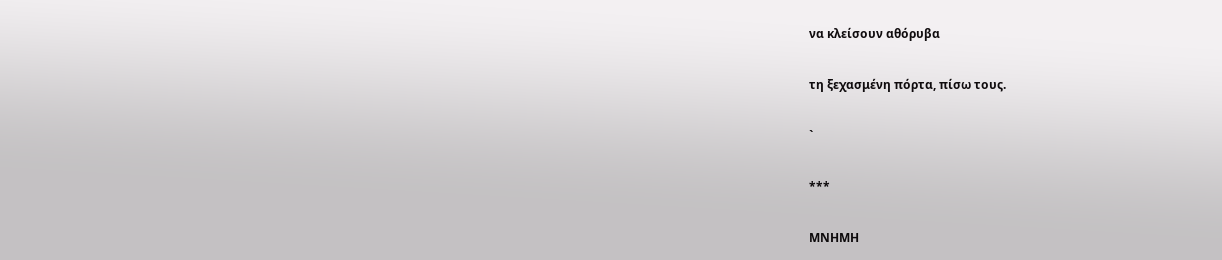να κλείσουν αθόρυβα

τη ξεχασμένη πόρτα, πίσω τους.

`

***

ΜΝΗΜΗ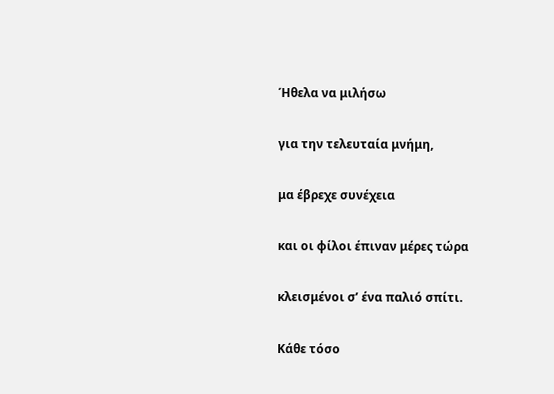Ήθελα να μιλήσω

για την τελευταία μνήμη,

μα έβρεχε συνέχεια

και οι φίλοι έπιναν μέρες τώρα

κλεισμένοι σ’ ένα παλιό σπίτι.

Κάθε τόσο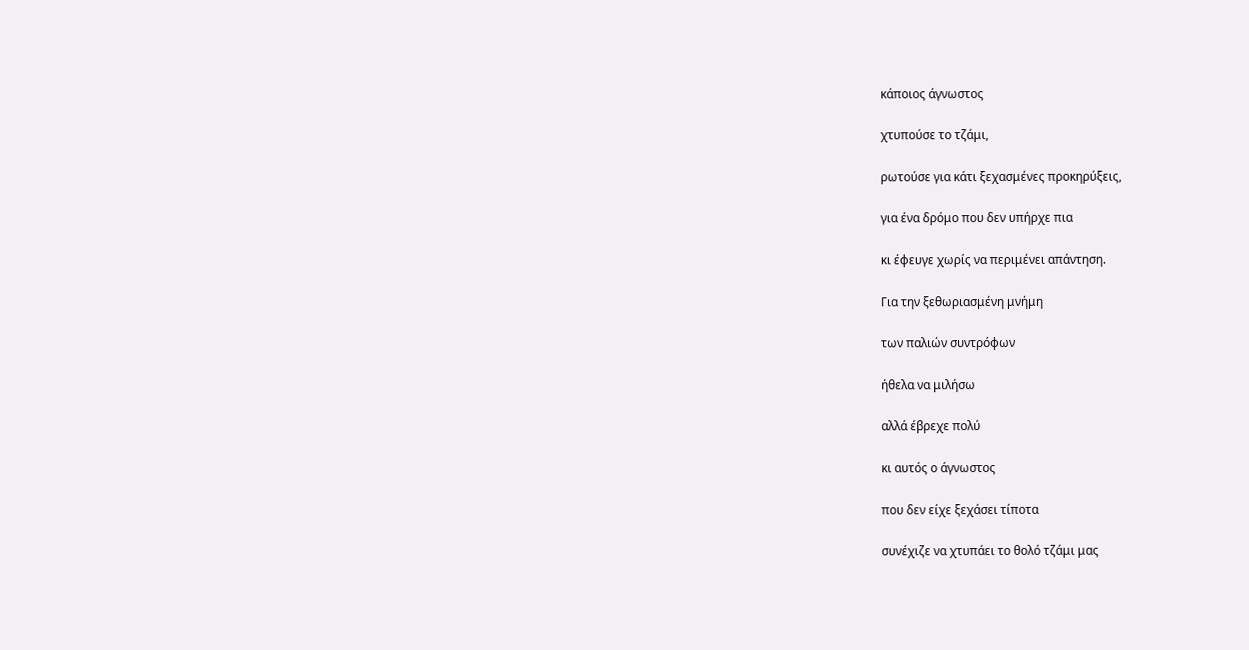κάποιος άγνωστος

χτυπούσε το τζάμι,

ρωτούσε για κάτι ξεχασμένες προκηρύξεις,

για ένα δρόμο που δεν υπήρχε πια

κι έφευγε χωρίς να περιμένει απάντηση.

Για την ξεθωριασμένη μνήμη

των παλιών συντρόφων

ήθελα να μιλήσω

αλλά έβρεχε πολύ

κι αυτός ο άγνωστος

που δεν είχε ξεχάσει τίποτα

συνέχιζε να χτυπάει το θολό τζάμι μας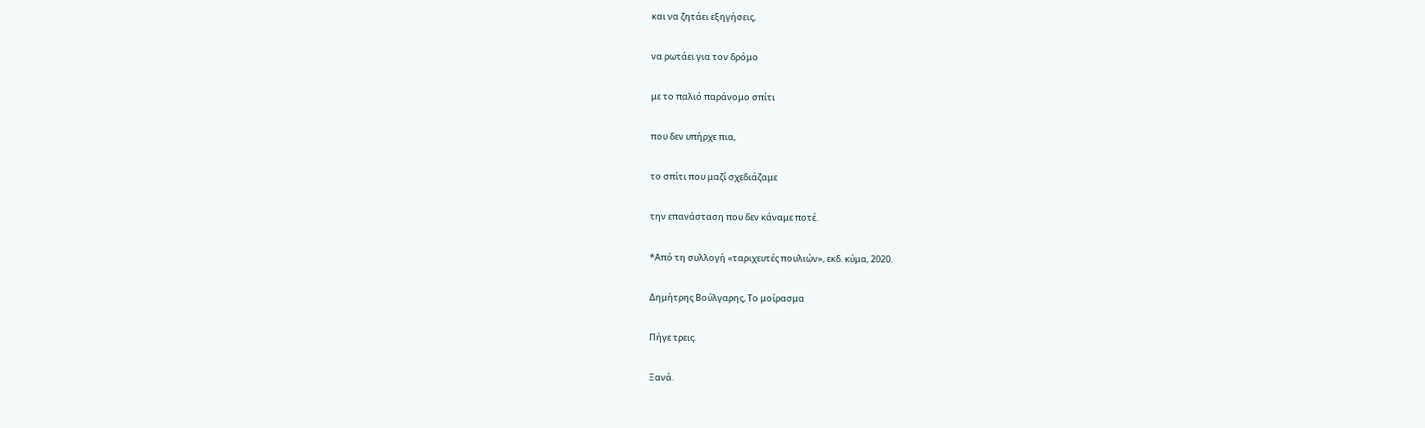και να ζητάει εξηγήσεις,

να ρωτάει για τον δρόμο

με το παλιό παράνομο σπίτι

που δεν υπήρχε πια,

το σπίτι που μαζί σχεδιάζαμε

την επανάσταση που δεν κάναμε ποτέ.

*Από τη συλλογή «ταριχευτές πουλιών», εκδ. κύμα, 2020.

Δημήτρης Βούλγαρης, Το μοίρασμα

Πήγε τρεις.

Ξανά.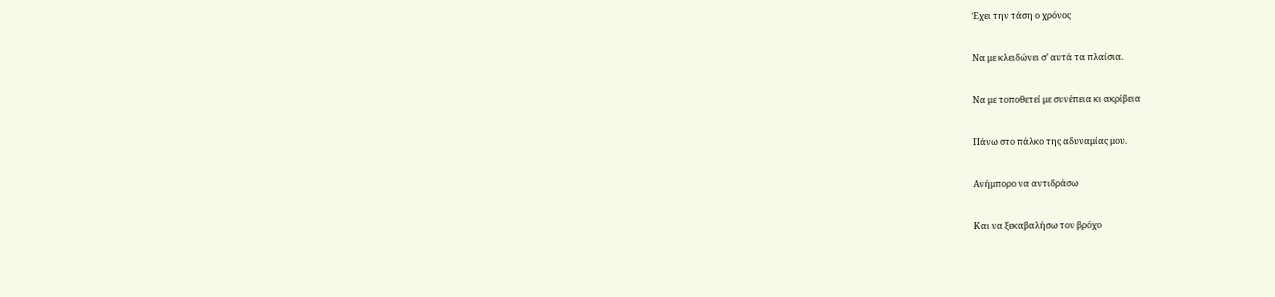Έχει την τάση ο χρόνος

Να με κλειδώνει σ’ αυτά τα πλαίσια.

Να με τοποθετεί με συνέπεια κι ακρίβεια

Πάνω στο πάλκο της αδυναμίας μου.

Ανήμπορο να αντιδράσω

Και να ξεκαβαλήσω τον βρόχο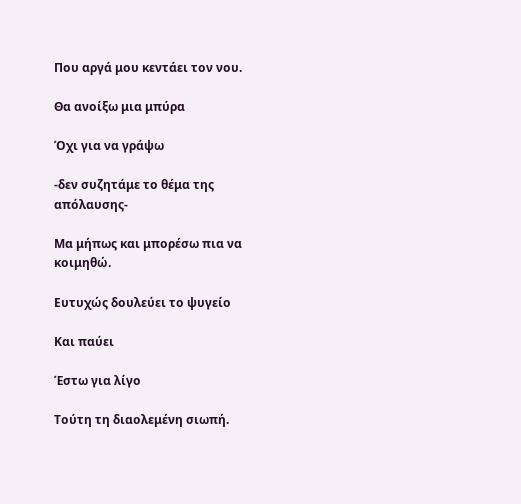Που αργά μου κεντάει τον νου.

Θα ανοίξω μια μπύρα

Όχι για να γράψω

-δεν συζητάμε το θέμα της απόλαυσης-

Μα μήπως και μπορέσω πια να κοιμηθώ.

Ευτυχώς δουλεύει το ψυγείο

Και παύει

Έστω για λίγο

Τούτη τη διαολεμένη σιωπή.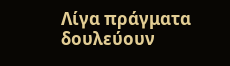Λίγα πράγματα δουλεύουν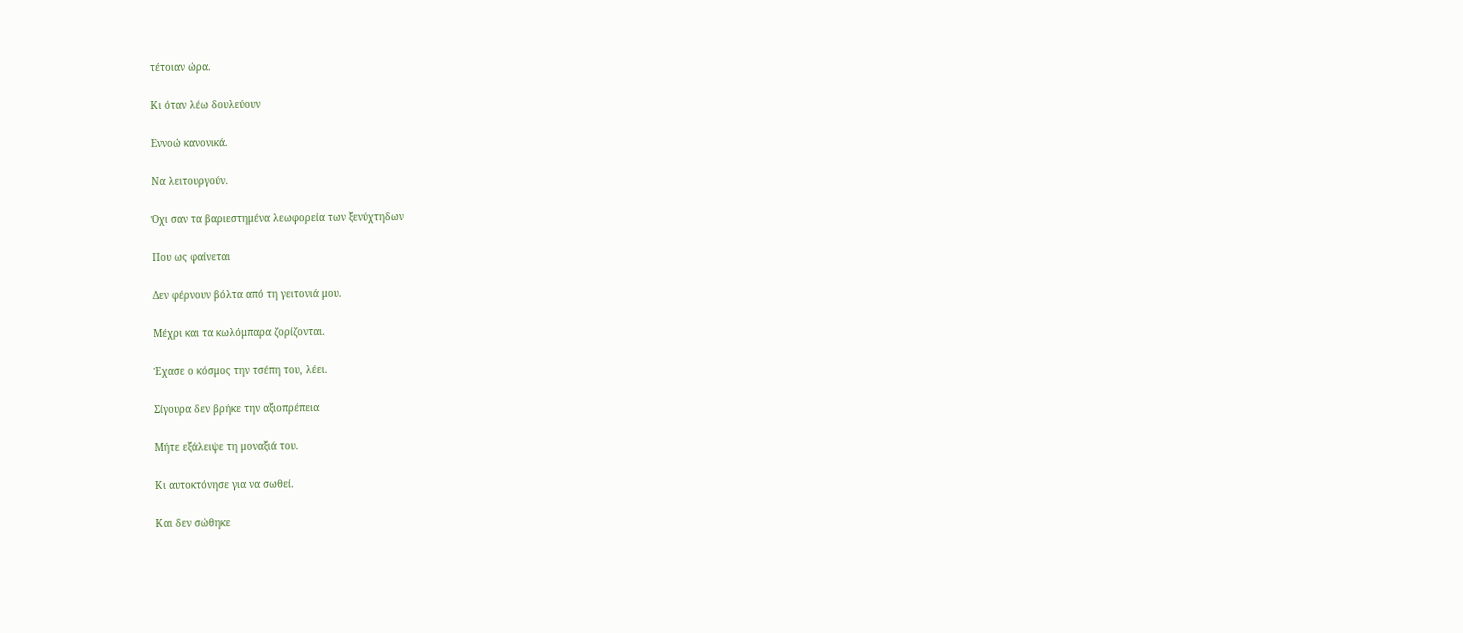τέτοιαν ώρα.

Κι όταν λέω δουλεύουν

Εννοώ κανονικά.

Να λειτουργούν.

Όχι σαν τα βαριεστημένα λεωφορεία των ξενύχτηδων

Που ως φαίνεται

Δεν φέρνουν βόλτα από τη γειτονιά μου.

Μέχρι και τα κωλόμπαρα ζορίζονται.

Έχασε ο κόσμος την τσέπη του, λέει.

Σίγουρα δεν βρήκε την αξιοπρέπεια

Μήτε εξάλειψε τη μοναξιά του.

Κι αυτοκτόνησε για να σωθεί.

Και δεν σώθηκε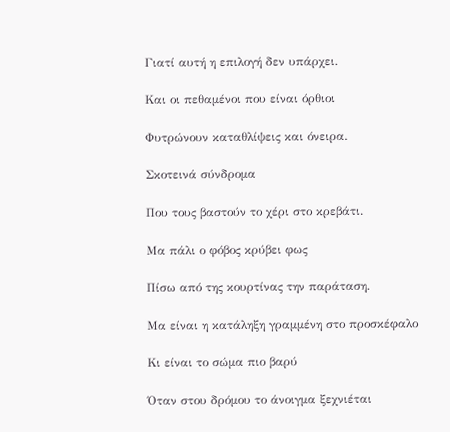Γιατί αυτή η επιλογή δεν υπάρχει.

Και οι πεθαμένοι που είναι όρθιοι

Φυτρώνουν καταθλίψεις και όνειρα.

Σκοτεινά σύνδρομα

Που τους βαστούν το χέρι στο κρεβάτι.

Μα πάλι ο φόβος κρύβει φως

Πίσω από της κουρτίνας την παράταση.

Μα είναι η κατάληξη γραμμένη στο προσκέφαλο

Κι είναι το σώμα πιο βαρύ

Όταν στου δρόμου το άνοιγμα ξεχνιέται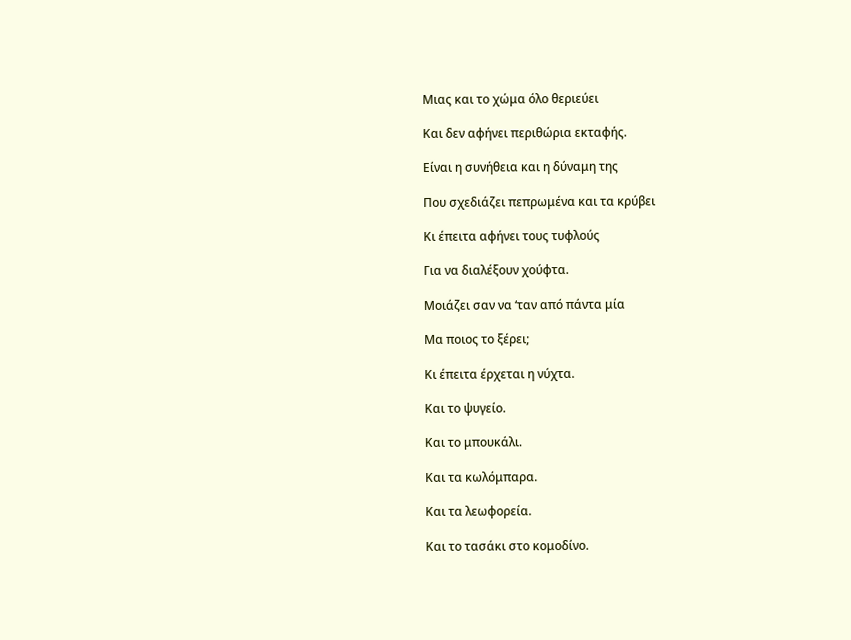Μιας και το χώμα όλο θεριεύει

Και δεν αφήνει περιθώρια εκταφής.

Είναι η συνήθεια και η δύναμη της

Που σχεδιάζει πεπρωμένα και τα κρύβει

Κι έπειτα αφήνει τους τυφλούς

Για να διαλέξουν χούφτα.

Μοιάζει σαν να ‘ταν από πάντα μία

Μα ποιος το ξέρει;

Κι έπειτα έρχεται η νύχτα.

Και το ψυγείο.

Και το μπουκάλι.

Και τα κωλόμπαρα.

Και τα λεωφορεία.

Και το τασάκι στο κομοδίνο.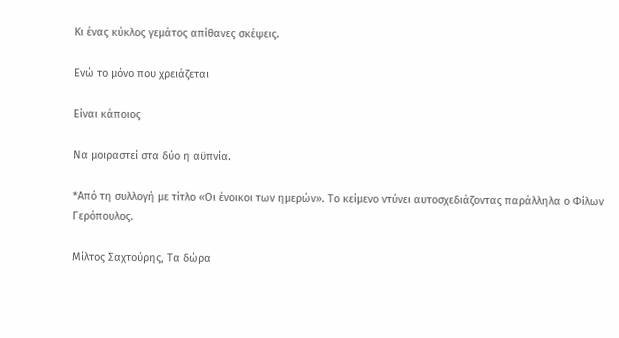Κι ένας κύκλος γεμάτος απίθανες σκέψεις.

Ενώ το μόνο που χρειάζεται

Είναι κάποιος

Να μοιραστεί στα δύο η αϋπνία.

*Από τη συλλογή με τίτλο «Οι ένοικοι των ημερών». Το κείμενο ντύνει αυτοσχεδιάζοντας παράλληλα ο Φίλων Γερόπουλος.

Μίλτος Σαχτούρης, Τα δώρα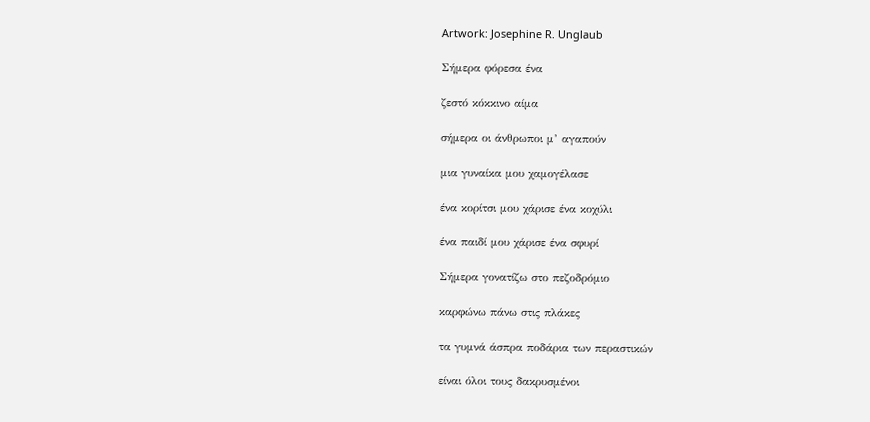Artwork: Josephine R. Unglaub

Σήμερα φόρεσα ένα

ζεστό κόκκινο αίμα

σήμερα οι άνθρωποι μ’ αγαπούν

μια γυναίκα μου χαμογέλασε

ένα κορίτσι μου χάρισε ένα κοχύλι

ένα παιδί μου χάρισε ένα σφυρί

Σήμερα γονατίζω στο πεζοδρόμιο

καρφώνω πάνω στις πλάκες

τα γυμνά άσπρα ποδάρια των περαστικών

είναι όλοι τους δακρυσμένοι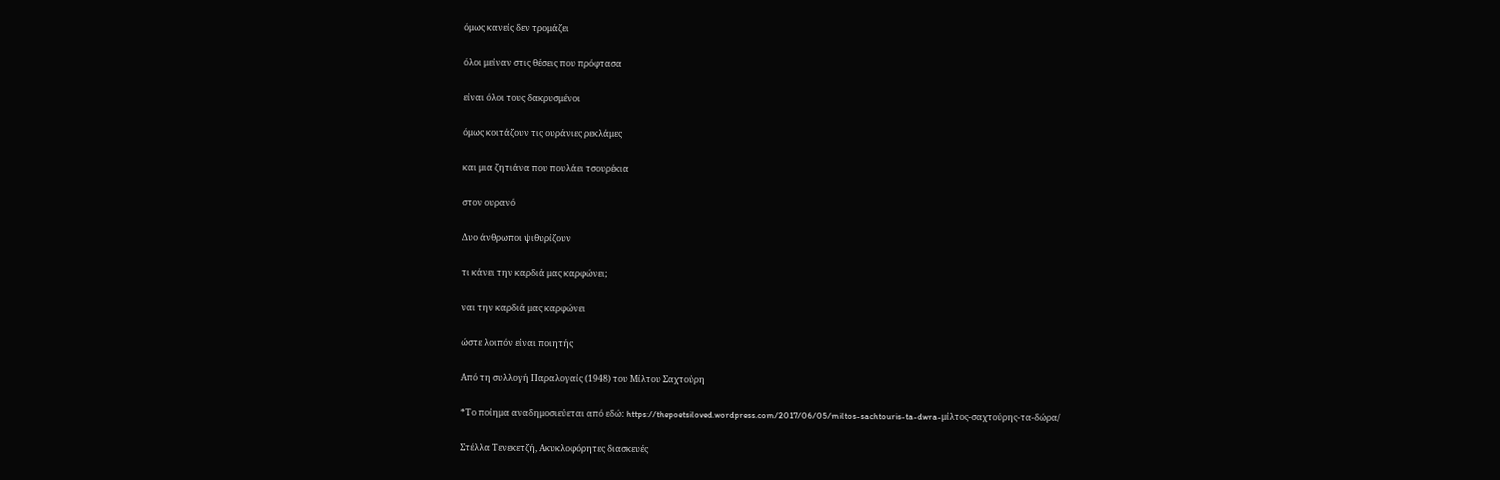όμως κανείς δεν τρομάζει

όλοι μείναν στις θέσεις που πρόφτασα

είναι όλοι τους δακρυσμένοι

όμως κοιτάζουν τις ουράνιες ρεκλάμες

και μια ζητιάνα που πουλάει τσουρέκια

στον ουρανό

Δυο άνθρωποι ψιθυρίζουν

τι κάνει την καρδιά μας καρφώνει;

ναι την καρδιά μας καρφώνει

ώστε λοιπόν είναι ποιητής

Από τη συλλογή Παραλογαίς (1948) του Μίλτου Σαχτούρη

*Το ποίημα αναδημοσιεύεται από εδώ: https://thepoetsiloved.wordpress.com/2017/06/05/miltos-sachtouris-ta-dwra-μίλτος-σαχτούρης-τα-δώρα/

Στέλλα Τενεκετζή, Ακυκλοφόρητες διασκευές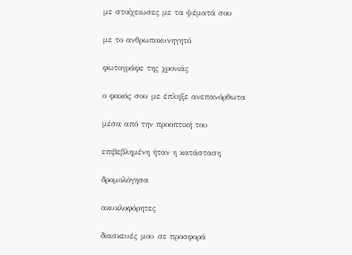με στοίχειωσες με τα ψέματά σου

με το ανθρωποκυνηγητό

φωτογράφε της χρονιάς

ο φακός σου με έπληξε ανεπανόρθωτα

μέσα από την προοπτική του

επιβεβλημένη ήταν η κατάσταση

δρομολόγησα

ακυκλοφόρητες

διασκευές μου σε προσφορά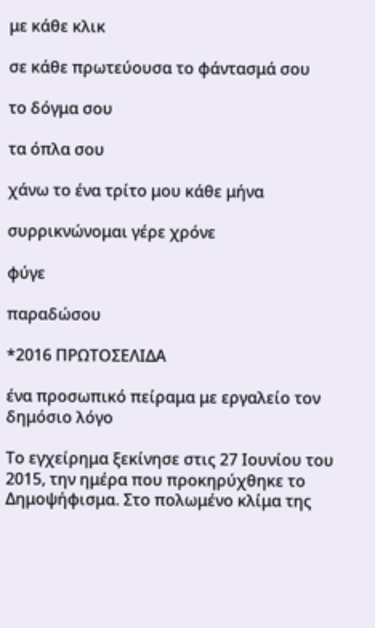με κάθε κλικ

σε κάθε πρωτεύουσα το φάντασμά σου

το δόγμα σου

τα όπλα σου

χάνω το ένα τρίτο μου κάθε μήνα

συρρικνώνομαι γέρε χρόνε

φύγε

παραδώσου

*2016 ΠΡΩΤΟΣΕΛΙΔΑ

ένα προσωπικό πείραμα με εργαλείο τον δημόσιο λόγο

Το εγχείρημα ξεκίνησε στις 27 Ιουνίου του 2015, την ημέρα που προκηρύχθηκε το Δημοψήφισμα. Στο πολωμένο κλίμα της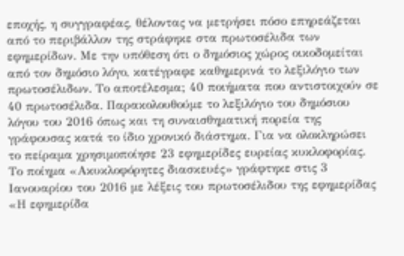εποχής, η συγγραφέας, θέλοντας να μετρήσει πόσο επηρεάζεται από το περιβάλλον της στράφηκε στα πρωτοσέλιδα των εφημερίδων. Με την υπόθεση ότι ο δημόσιος χώρος οικοδομείται από τον δημόσιο λόγο, κατέγραφε καθημερινά το λεξιλόγιο των πρωτοσέλιδων. Το αποτέλεσμα; 40 ποιήματα που αντιστοιχούν σε 40 πρωτοσέλιδα. Παρακολουθούμε το λεξιλόγιο του δημόσιου λόγου του 2016 όπως και τη συναισθηματική πορεία της γράφουσας κατά το ίδιο χρονικό διάστημα. Για να ολοκληρώσει το πείραμα χρησιμοποίησε 23 εφημερίδες ευρείας κυκλοφορίας.  Το ποίημα «Ακυκλοφόρητες διασκευές» γράφτηκε στις 3 Ιανουαρίου του 2016 με λέξεις του πρωτοσέλιδου της εφημερίδας «Η εφημερίδα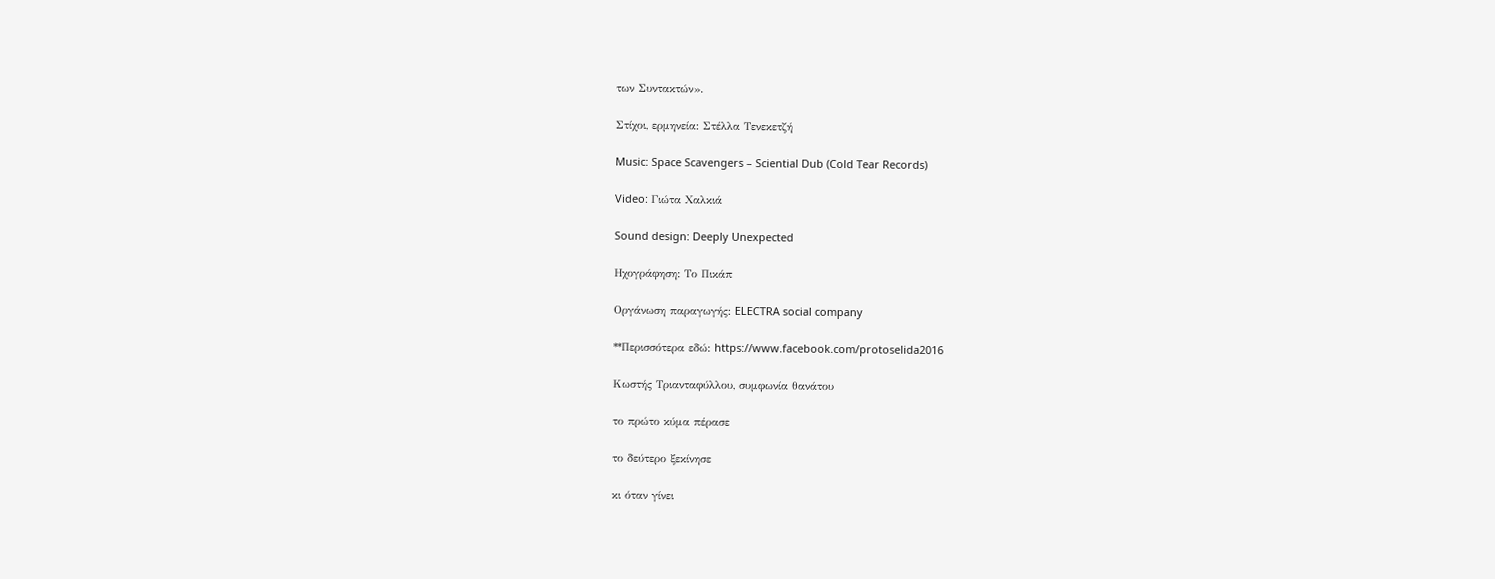των Συντακτών».

Στίχοι, ερμηνεία: Στέλλα Τενεκετζή

Music: Space Scavengers – Sciential Dub (Cold Tear Records)

Video: Γιώτα Χαλκιά

Sound design: Deeply Unexpected

Ηχογράφηση: Το Πικάπ

Οργάνωση παραγωγής: ELECTRA social company

**Περισσότερα εδώ: https://www.facebook.com/protoselida2016

Κωστής Τριανταφύλλου, συμφωνία θανάτου

το πρώτο κύμα πέρασε

το δεύτερο ξεκίνησε

κι όταν γίνει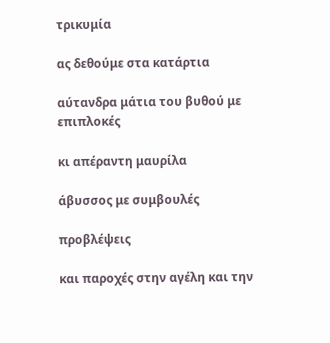τρικυμία

ας δεθούμε στα κατάρτια

αύτανδρα μάτια του βυθού με επιπλοκές

κι απέραντη μαυρίλα

άβυσσος με συμβουλές

προβλέψεις

και παροχές στην αγέλη και την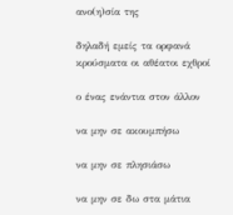ανο(η)σία της

δηλαδή εμείς τα ορφανά κρούσματα οι αθέατοι εχθροί

ο ένας ενάντια στον άλλον

να μην σε ακουμπήσω

να μην σε πλησιάσω

να μην σε δω στα μάτια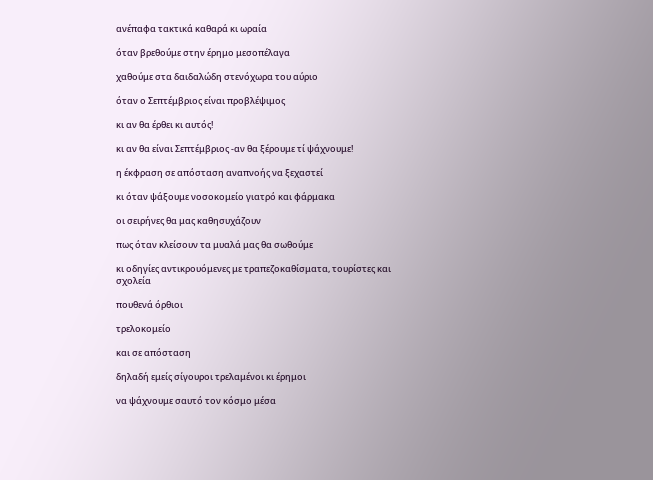ανέπαφα τακτικά καθαρά κι ωραία

όταν βρεθούμε στην έρημο μεσοπέλαγα

χαθούμε στα δαιδαλώδη στενόχωρα του αύριο

όταν ο Σεπτέμβριος είναι προβλέψιμος

κι αν θα έρθει κι αυτός!

κι αν θα είναι Σεπτέμβριος -αν θα ξέρουμε τί ψάχνουμε!

η έκφραση σε απόσταση αναπνοής να ξεχαστεί

κι όταν ψάξουμε νοσοκομείο γιατρό και φάρμακα

οι σειρήνες θα μας καθησυχάζουν

πως όταν κλείσουν τα μυαλά μας θα σωθούμε

κι οδηγίες αντικρουόμενες με τραπεζοκαθίσματα, τουρίστες και σχολεία

πουθενά όρθιοι

τρελοκομείο

και σε απόσταση

δηλαδή εμείς σίγουροι τρελαμένοι κι έρημοι

να ψάχνουμε σαυτό τον κόσμο μέσα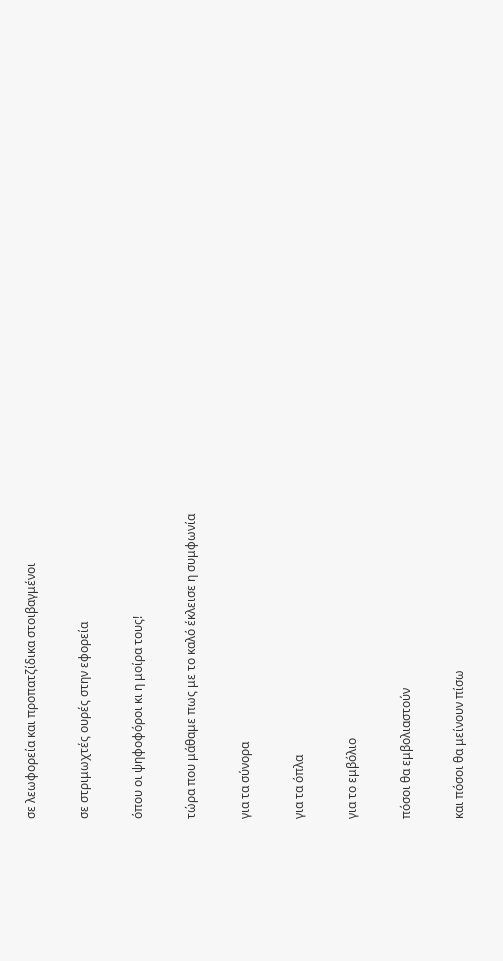σε λεωφορεία και προπατζίδικα στοιβαγμένοι

σε στριμωχτές ουρές στην εφορεία

όπου οι ψηφοφόροι κι η μοίρα τους!

τώρα που μάθαμε πως με το καλό έκλεισε η συμφωνία

για τα σύνορα

για τα όπλα

για το εμβόλιο

πόσοι θα εμβολιαστούν

και πόσοι θα μείνουν πίσω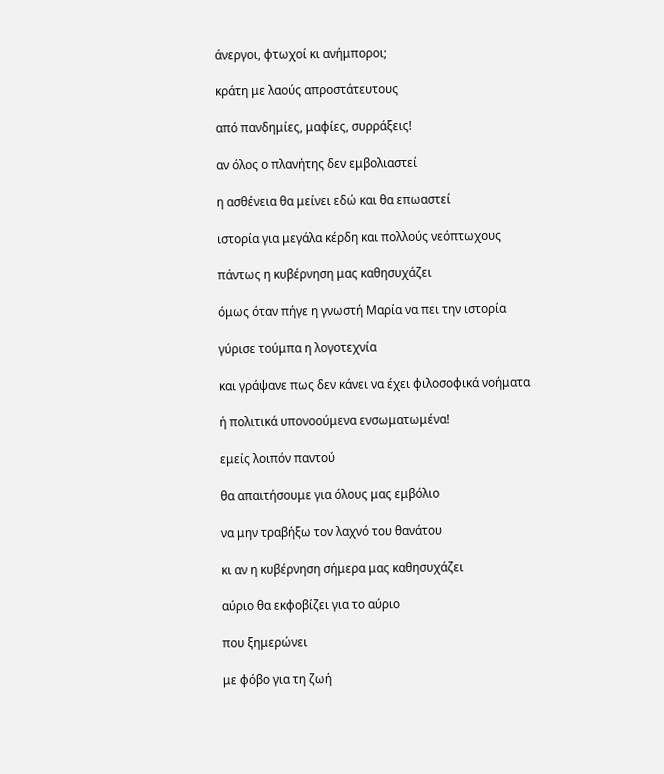άνεργοι, φτωχοί κι ανήμποροι;

κράτη με λαούς απροστάτευτους

από πανδημίες, μαφίες, συρράξεις!

αν όλος ο πλανήτης δεν εμβολιαστεί

η ασθένεια θα μείνει εδώ και θα επωαστεί

ιστορία για μεγάλα κέρδη και πολλούς νεόπτωχους

πάντως η κυβέρνηση μας καθησυχάζει

όμως όταν πήγε η γνωστή Μαρία να πει την ιστορία

γύρισε τούμπα η λογοτεχνία

και γράψανε πως δεν κάνει να έχει φιλοσοφικά νοήματα

ή πολιτικά υπονοούμενα ενσωματωμένα!

εμείς λοιπόν παντού

θα απαιτήσουμε για όλους μας εμβόλιο

να μην τραβήξω τον λαχνό του θανάτου

κι αν η κυβέρνηση σήμερα μας καθησυχάζει

αύριο θα εκφοβίζει για το αύριο

που ξημερώνει

με φόβο για τη ζωή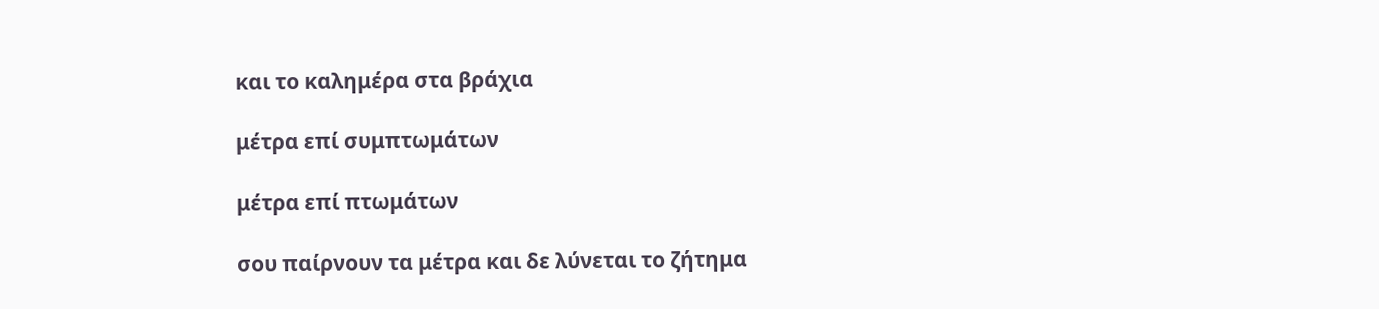και το καλημέρα στα βράχια

μέτρα επί συμπτωμάτων

μέτρα επί πτωμάτων

σου παίρνουν τα μέτρα και δε λύνεται το ζήτημα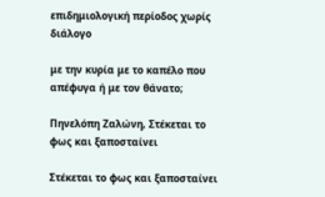επιδημιολογική περίοδος χωρίς διάλογο

με την κυρία με το καπέλο που απέφυγα ή με τον θάνατο;

Πηνελόπη Ζαλώνη, Στέκεται το φως και ξαποσταίνει

Στέκεται το φως και ξαποσταίνει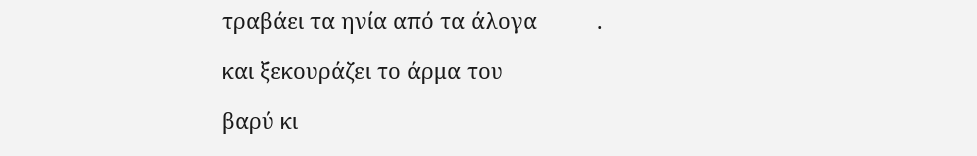τραβάει τα ηνία από τα άλογα          .

και ξεκουράζει το άρμα του

βαρύ κι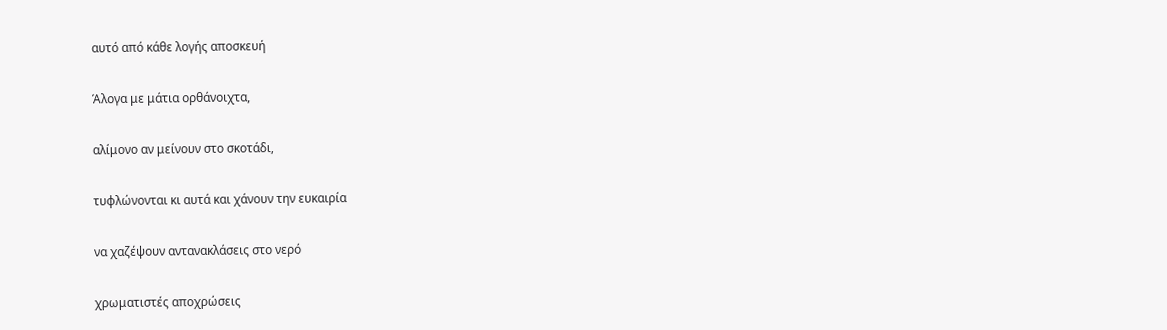αυτό από κάθε λογής αποσκευή

Άλογα με μάτια ορθάνοιχτα,

αλίμονο αν μείνουν στο σκοτάδι,

τυφλώνονται κι αυτά και χάνουν την ευκαιρία

να χαζέψουν αντανακλάσεις στο νερό

χρωματιστές αποχρώσεις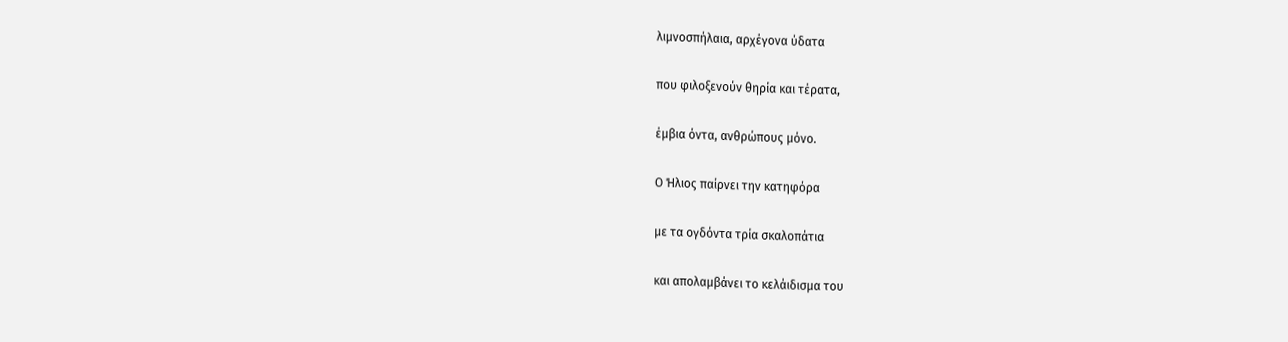λιμνοσπήλαια, αρχέγονα ύδατα

που φιλοξενούν θηρία και τέρατα,

έμβια όντα, ανθρώπους μόνο.

Ο Ήλιος παίρνει την κατηφόρα

με τα ογδόντα τρία σκαλοπάτια

και απολαμβάνει το κελάιδισμα του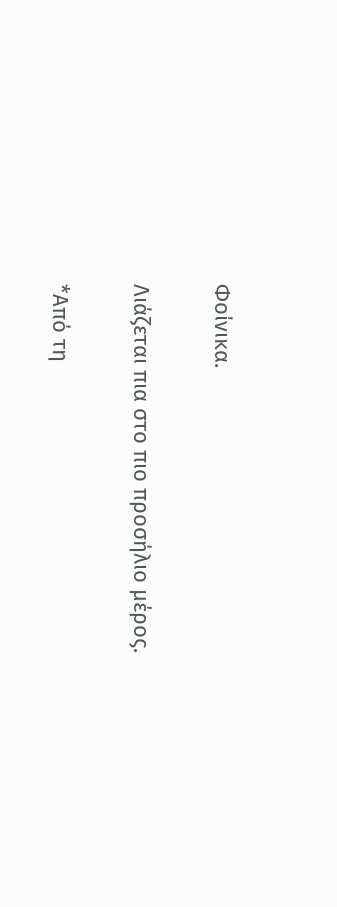Φοίνικα.

Λιάζεται πια στο πιο προσήλιο μέρος.

*Από τη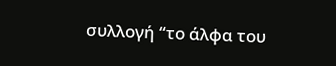συλλογή “το άλφα του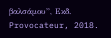βαλσάμου”, Εκδ. Provocateur, 2018.